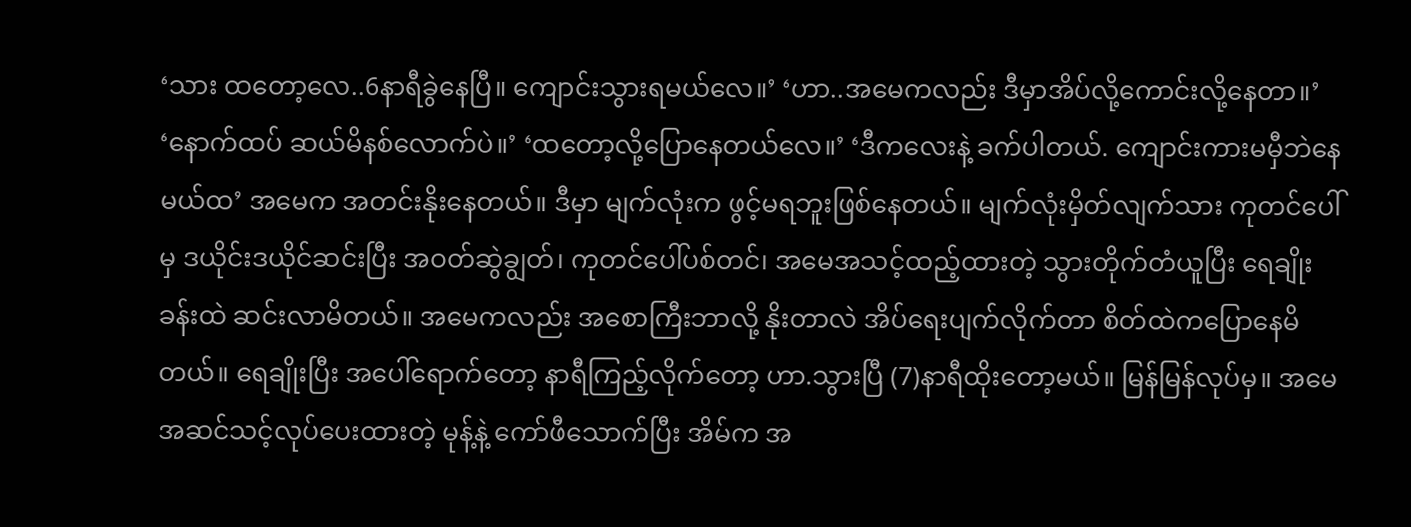‘သား ထတော့လေ..6နာရီခွဲနေပြီ။ ကျောင်းသွားရမယ်လေ။’ ‘ဟာ..အမေကလည်း ဒီမှာအိပ်လို့ကောင်းလို့နေတာ။’ ‘နောက်ထပ် ဆယ်မိနစ်လောက်ပဲ။’ ‘ထတော့လို့ပြောနေတယ်လေ။’ ‘ဒီကလေးနဲ့ ခက်ပါတယ်. ကျောင်းကားမမှီဘဲနေမယ်ထ’ အမေက အတင်းနိုးနေတယ်။ ဒီမှာ မျက်လုံးက ဖွင့်မရဘူးဖြစ်နေတယ်။ မျက်လုံးမှိတ်လျက်သား ကုတင်ပေါ်မှ ဒယိုင်းဒယိုင်ဆင်းပြီး အဝတ်ဆွဲချွတ်၊ ကုတင်ပေါ်ပစ်တင်၊ အမေအသင့်ထည့်ထားတဲ့ သွားတိုက်တံယူပြီး ရေချိုးခန်းထဲ ဆင်းလာမိတယ်။ အမေကလည်း အစောကြီးဘာလို့ နိုးတာလဲ အိပ်ရေးပျက်လိုက်တာ စိတ်ထဲကပြောနေမိတယ်။ ရေချိုးပြီး အပေါ်ရောက်တော့ နာရီကြည့်လိုက်တော့ ဟာ.သွားပြီ (7)နာရီထိုးတော့မယ်။ မြန်မြန်လုပ်မှ။ အမေအဆင်သင့်လုပ်ပေးထားတဲ့ မုန့်နဲ့ ကော်ဖီသောက်ပြီး အိမ်က အ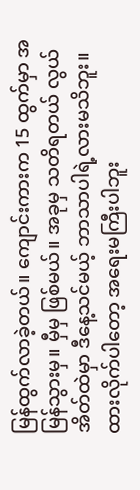မြန်ထွက်လာခဲ့တယ်။ ကျောင်းကားက 15 ထွက်မှာ အမြန်သွားမှ။ မှီမှ ဖြစ်မယ်။ အခုမှ သတိရတယ် လွယ်အိတ်ထဲမှာ ဒီနေ့သင်မယ့် ဘာသာပါရဲ့လားမသိဘူး။ ထားလိုက်ပါတော့ အရေးမကြီးပါဘူး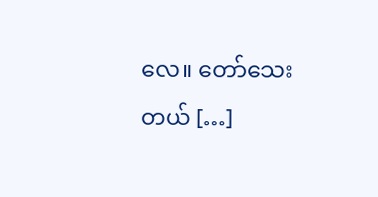လေ။ တော်သေးတယ် […]